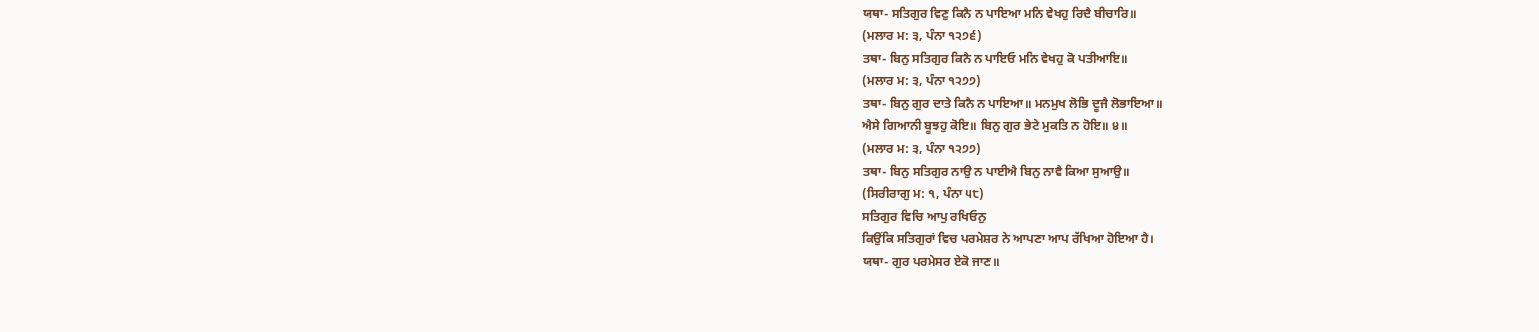ਯਥਾ- ਸਤਿਗੁਰ ਵਿਣੁ ਕਿਨੈ ਨ ਪਾਇਆ ਮਨਿ ਵੇਖਹੁ ਰਿਦੈ ਬੀਚਾਰਿ॥
(ਮਲਾਰ ਮ: ੩, ਪੰਨਾ ੧੨੭੬)
ਤਥਾ- ਬਿਨੁ ਸਤਿਗੁਰ ਕਿਨੈ ਨ ਪਾਇਓ ਮਨਿ ਵੇਖਹੁ ਕੋ ਪਤੀਆਇ॥
(ਮਲਾਰ ਮ: ੩, ਪੰਨਾ ੧੨੭੭)
ਤਥਾ- ਬਿਨੁ ਗੁਰ ਦਾਤੇ ਕਿਨੈ ਨ ਪਾਇਆ॥ ਮਨਮੁਖ ਲੋਭਿ ਦੂਜੈ ਲੋਭਾਇਆ॥
ਐਸੇ ਗਿਆਨੀ ਬੂਝਹੁ ਕੋਇ॥ ਬਿਨੁ ਗੁਰ ਭੇਟੇ ਮੁਕਤਿ ਨ ਹੋਇ॥ ੪॥
(ਮਲਾਰ ਮ: ੩, ਪੰਨਾ ੧੨੭੭)
ਤਥਾ- ਬਿਨੁ ਸਤਿਗੁਰ ਨਾਉ ਨ ਪਾਈਐ ਬਿਨੁ ਨਾਵੈ ਕਿਆ ਸੁਆਉ॥
(ਸਿਰੀਰਾਗੁ ਮ: ੧, ਪੰਨਾ ੫੮)
ਸਤਿਗੁਰ ਵਿਚਿ ਆਪੁ ਰਖਿਓਨੁ
ਕਿਉਂਕਿ ਸਤਿਗੁਰਾਂ ਵਿਚ ਪਰਮੇਸ਼ਰ ਨੇ ਆਪਣਾ ਆਪ ਰੱਖਿਆ ਹੋਇਆ ਹੈ।
ਯਥਾ- ਗੁਰ ਪਰਮੇਸਰ ਏਕੋ ਜਾਣ॥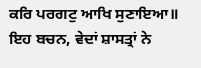ਕਰਿ ਪਰਗਟੁ ਆਖਿ ਸੁਣਾਇਆ॥
ਇਹ ਬਚਨ, ਵੇਦਾਂ ਸ਼ਾਸਤ੍ਰਾਂ ਨੇ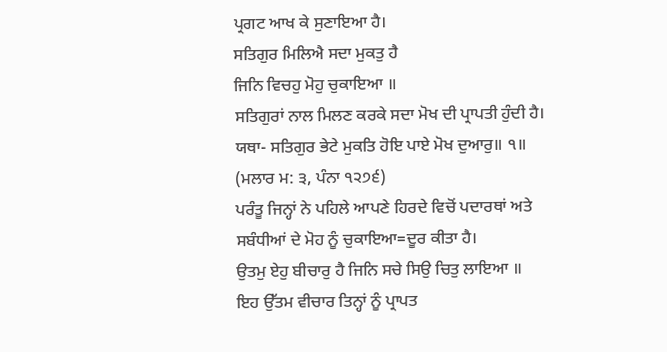ਪ੍ਰਗਟ ਆਖ ਕੇ ਸੁਣਾਇਆ ਹੈ।
ਸਤਿਗੁਰ ਮਿਲਿਐ ਸਦਾ ਮੁਕਤੁ ਹੈ
ਜਿਨਿ ਵਿਚਹੁ ਮੋਹੁ ਚੁਕਾਇਆ ॥
ਸਤਿਗੁਰਾਂ ਨਾਲ ਮਿਲਣ ਕਰਕੇ ਸਦਾ ਮੋਖ ਦੀ ਪ੍ਰਾਪਤੀ ਹੁੰਦੀ ਹੈ।
ਯਥਾ- ਸਤਿਗੁਰ ਭੇਟੇ ਮੁਕਤਿ ਹੋਇ ਪਾਏ ਮੋਖ ਦੁਆਰੁ॥ ੧॥
(ਮਲਾਰ ਮ: ੩, ਪੰਨਾ ੧੨੭੬)
ਪਰੰਤੂ ਜਿਨ੍ਹਾਂ ਨੇ ਪਹਿਲੇ ਆਪਣੇ ਹਿਰਦੇ ਵਿਚੋਂ ਪਦਾਰਥਾਂ ਅਤੇ ਸਬੰਧੀਆਂ ਦੇ ਮੋਹ ਨੂੰ ਚੁਕਾਇਆ=ਦੂਰ ਕੀਤਾ ਹੈ।
ਉਤਮੁ ਏਹੁ ਬੀਚਾਰੁ ਹੈ ਜਿਨਿ ਸਚੇ ਸਿਉ ਚਿਤੁ ਲਾਇਆ ॥
ਇਹ ਉੱਤਮ ਵੀਚਾਰ ਤਿਨ੍ਹਾਂ ਨੂੰ ਪ੍ਰਾਪਤ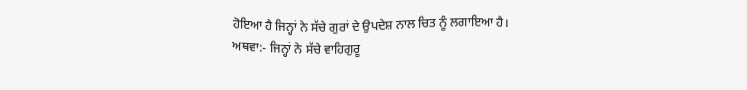ਹੋਇਆ ਹੈ ਜਿਨ੍ਹਾਂ ਨੇ ਸੱਚੇ ਗੁਰਾਂ ਦੇ ਉਪਦੇਸ਼ ਨਾਲ ਚਿਤ ਨੂੰ ਲਗਾਇਆ ਹੈ।
ਅਥਵਾ:- ਜਿਨ੍ਹਾਂ ਨੇ ਸੱਚੇ ਵਾਹਿਗੁਰੂ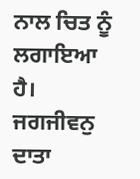ਨਾਲ ਚਿਤ ਨੂੰ ਲਗਾਇਆ ਹੈ।
ਜਗਜੀਵਨੁ ਦਾਤਾ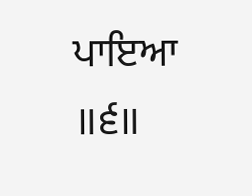ਪਾਇਆ ॥੬॥